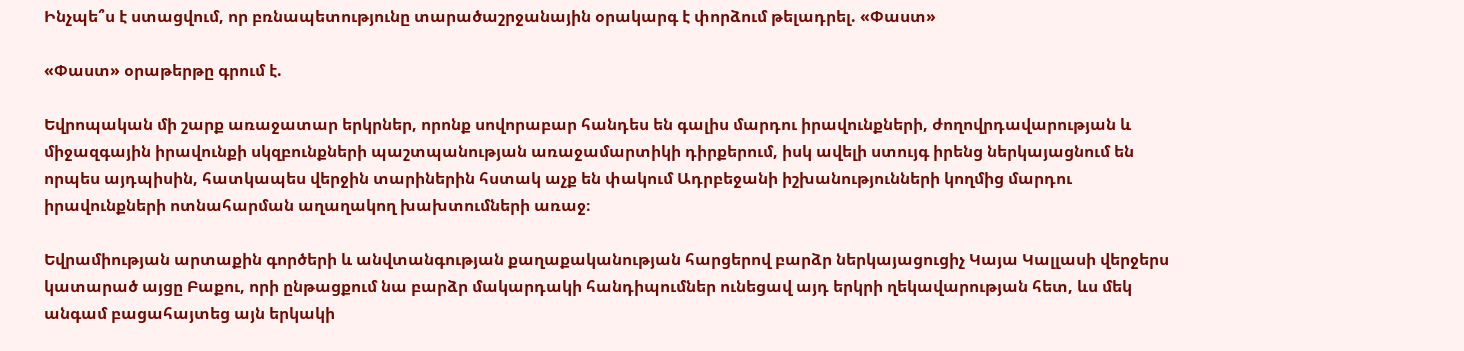Ինչպե՞ս է ստացվում, որ բռնապետությունը տարածաշրջանային օրակարգ է փորձում թելադրել. «Փաստ»

«Փաստ» օրաթերթը գրում է.

Եվրոպական մի շարք առաջատար երկրներ, որոնք սովորաբար հանդես են գալիս մարդու իրավունքների, ժողովրդավարության և միջազգային իրավունքի սկզբունքների պաշտպանության առաջամարտիկի դիրքերում, իսկ ավելի ստույգ իրենց ներկայացնում են որպես այդպիսին, հատկապես վերջին տարիներին հստակ աչք են փակում Ադրբեջանի իշխանությունների կողմից մարդու իրավունքների ոտնահարման աղաղակող խախտումների առաջ։

Եվրամիության արտաքին գործերի և անվտանգության քաղաքականության հարցերով բարձր ներկայացուցիչ Կայա Կալլասի վերջերս կատարած այցը Բաքու, որի ընթացքում նա բարձր մակարդակի հանդիպումներ ունեցավ այդ երկրի ղեկավարության հետ, ևս մեկ անգամ բացահայտեց այն երկակի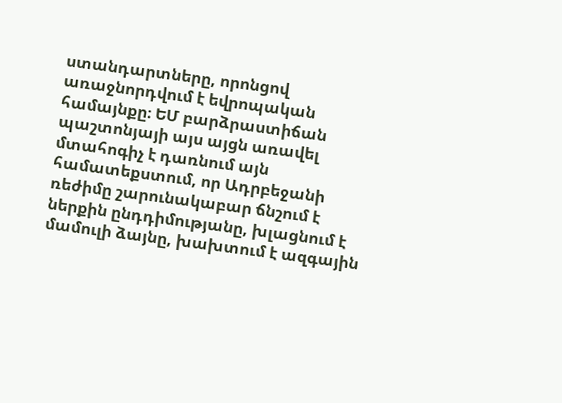ստանդարտները, որոնցով առաջնորդվում է եվրոպական համայնքը։ ԵՄ բարձրաստիճան պաշտոնյայի այս այցն առավել մտահոգիչ է դառնում այն համատեքստում, որ Ադրբեջանի ռեժիմը շարունակաբար ճնշում է ներքին ընդդիմությանը, խլացնում է մամուլի ձայնը, խախտում է ազգային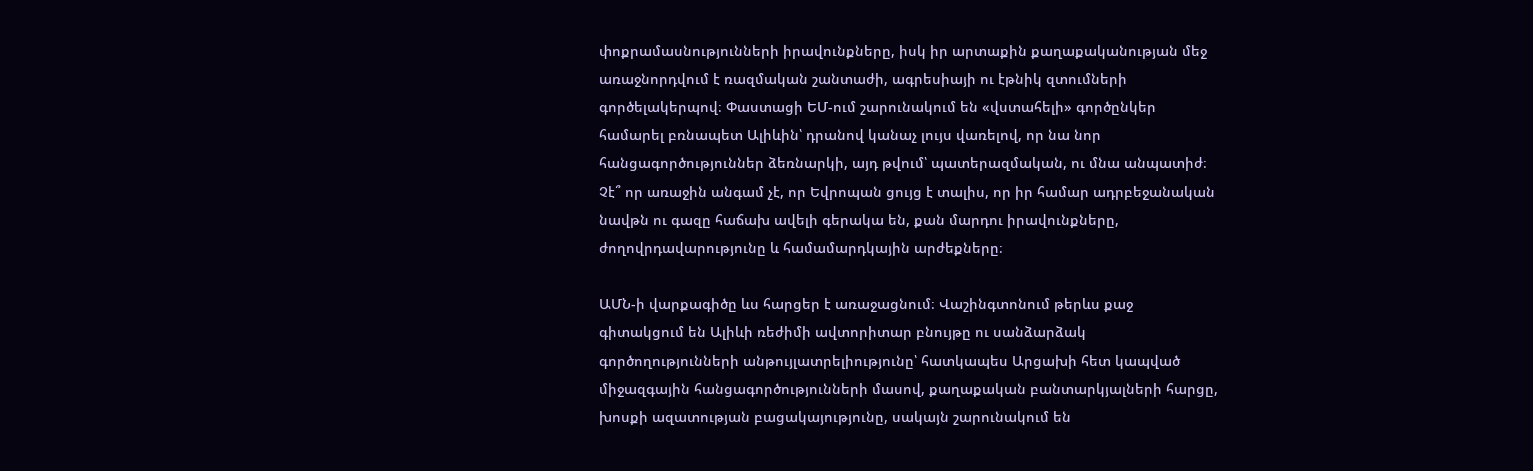փոքրամասնությունների իրավունքները, իսկ իր արտաքին քաղաքականության մեջ առաջնորդվում է ռազմական շանտաժի, ագրեսիայի ու էթնիկ զտումների գործելակերպով։ Փաստացի ԵՄ-ում շարունակում են «վստահելի» գործընկեր համարել բռնապետ Ալիևին՝ դրանով կանաչ լույս վառելով, որ նա նոր հանցագործություններ ձեռնարկի, այդ թվում՝ պատերազմական, ու մնա անպատիժ։ Չէ՞ որ առաջին անգամ չէ, որ Եվրոպան ցույց է տալիս, որ իր համար ադրբեջանական նավթն ու գազը հաճախ ավելի գերակա են, քան մարդու իրավունքները, ժողովրդավարությունը և համամարդկային արժեքները։

ԱՄՆ-ի վարքագիծը ևս հարցեր է առաջացնում։ Վաշինգտոնում թերևս քաջ գիտակցում են Ալիևի ռեժիմի ավտորիտար բնույթը ու սանձարձակ գործողությունների անթույլատրելիությունը՝ հատկապես Արցախի հետ կապված միջազգային հանցագործությունների մասով, քաղաքական բանտարկյալների հարցը, խոսքի ազատության բացակայությունը, սակայն շարունակում են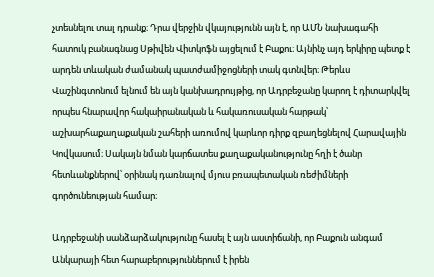չտեսնելու տալ դրանք։ Դրա վերջին վկայությունն այն է, որ ԱՄՆ նախագահի հատուկ բանագնաց Սթիվեն Վիտկոֆն այցելում է Բաքու։ Այնինչ այդ երկիրը պետք է արդեն տևական ժամանակ պատժամիջոցների տակ գտնվեր։ Թերևս Վաշինգտոնում ելնում են այն կանխադրույթից, որ Ադրբեջանը կարող է դիտարկվել որպես հնարավոր հակաիրանական և հակառուսական հարթակ՝ աշխարհաքաղաքական շահերի առումով կարևոր դիրք զբաղեցնելով Հարավային Կովկասում։ Սակայն նման կարճատես քաղաքականությունը հղի է ծանր հետևանքներով՝ օրինակ դառնալով մյուս բռապետական ռեժիմների գործունեության համար։

Ադրբեջանի սանձարձակությունը հասել է այն աստիճանի, որ Բաքուն անգամ Անկարայի հետ հարաբերություններում է իրեն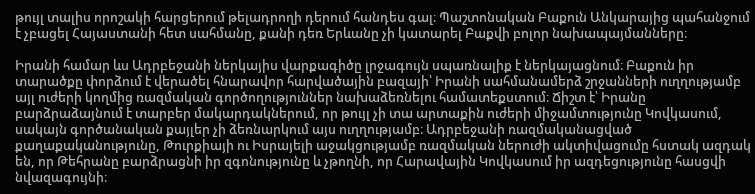թույլ տալիս որոշակի հարցերում թելադրողի դերում հանդես գալ։ Պաշտոնական Բաքուն Անկարայից պահանջում է չբացել Հայաստանի հետ սահմանը, քանի դեռ Երևանը չի կատարել Բաքվի բոլոր նախապայմանները։

Իրանի համար ևս Ադրբեջանի ներկայիս վարքագիծը լրջագույն սպառնալիք է ներկայացնում։ Բաքուն իր տարածքը փորձում է վերածել հնարավոր հարվածային բազայի՝ Իրանի սահմանամերձ շրջանների ուղղությամբ այլ ուժերի կողմից ռազմական գործողություններ նախաձեռնելու համատեքստում։ Ճիշտ է՝ Իրանը բարձրաձայնում է տարբեր մակարդակներում, որ թույլ չի տա արտաքին ուժերի միջամտությունը Կովկասում, սակայն գործանական քայլեր չի ձեռնարկում այս ուղղությամբ։ Ադրբեջանի ռազմականացված քաղաքականությունը, Թուրքիայի ու Իսրայելի աջակցությամբ ռազմական ներուժի ակտիվացումը հստակ ազդակ են, որ Թեհրանը բարձրացնի իր զգոնությունը և չթողնի, որ Հարավային Կովկասում իր ազդեցությունը հասցվի նվազագույնի։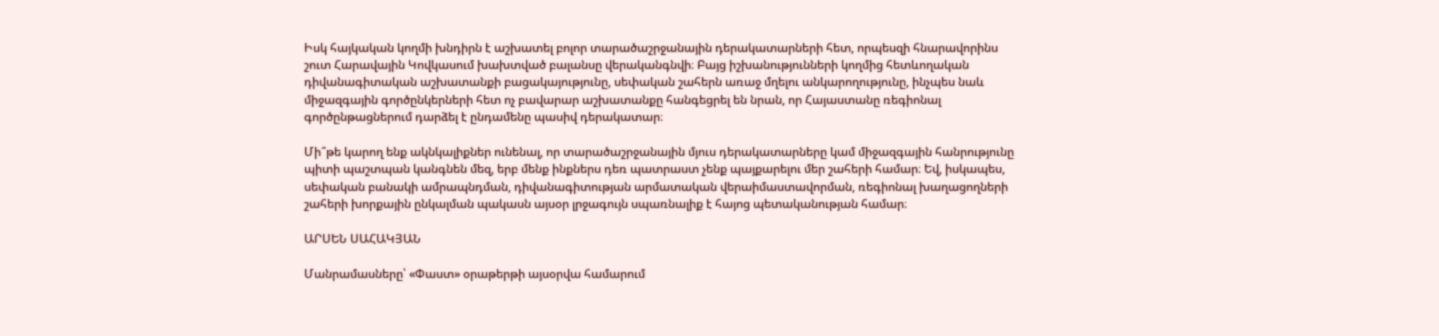Իսկ հայկական կողմի խնդիրն է աշխատել բոլոր տարածաշրջանային դերակատարների հետ, որպեսզի հնարավորինս շուտ Հարավային Կովկասում խախտված բալանսը վերականգնվի։ Բայց իշխանությունների կողմից հետևողական դիվանագիտական աշխատանքի բացակայությունը, սեփական շահերն առաջ մղելու անկարողությունը, ինչպես նաև միջազգային գործընկերների հետ ոչ բավարար աշխատանքը հանգեցրել են նրան, որ Հայաստանը ռեգիոնալ գործընթացներում դարձել է ընդամենը պասիվ դերակատար։

Մի՞թե կարող ենք ակնկալիքներ ունենալ, որ տարածաշրջանային մյուս դերակատարները կամ միջազգային հանրությունը պիտի պաշտպան կանգնեն մեզ, երբ մենք ինքներս դեռ պատրաստ չենք պայքարելու մեր շահերի համար։ Եվ, իսկապես, սեփական բանակի ամրապնդման, դիվանագիտության արմատական վերաիմաստավորման, ռեգիոնալ խաղացողների շահերի խորքային ընկալման պակասն այսօր լրջագույն սպառնալիք է հայոց պետականության համար։

ԱՐՍԵՆ ՍԱՀԱԿՅԱՆ

Մանրամասները՝ «Փաստ» օրաթերթի այսօրվա համարում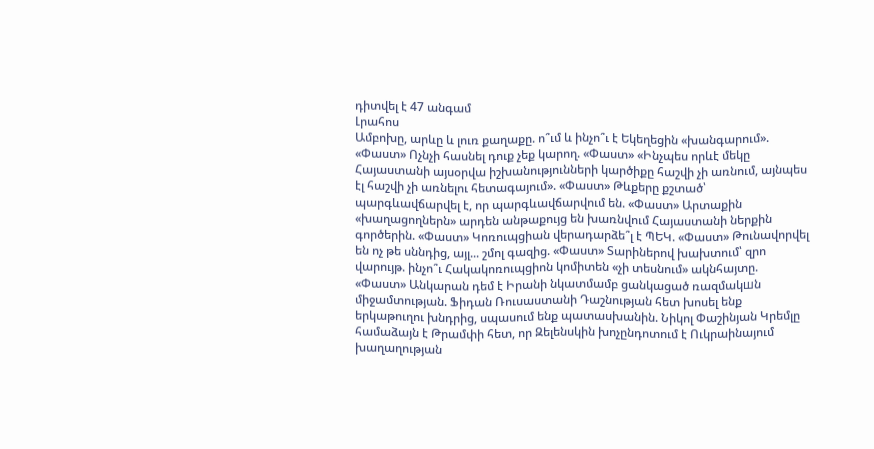դիտվել է 47 անգամ
Լրահոս
Ամբոխը, արևը և լուռ քաղաքը. ո՞ւմ և ինչո՞ւ է Եկեղեցին «խանգարում». «Փաստ» Ոչնչի հասնել դուք չեք կարող. «Փաստ» «Ինչպես որևէ մեկը Հայաստանի այսօրվա իշխանությունների կարծիքը հաշվի չի առնում, այնպես էլ հաշվի չի առնելու հետագայում». «Փաստ» Թևքերը քշտած՝ պարգևավճարվել է, որ պարգևավճարվում են. «Փաստ» Արտաքին «խաղացողներն» արդեն անթաքույց են խառնվում Հայաստանի ներքին գործերին. «Փաստ» Կոռուպցիան վերադարձե՞լ է ՊԵԿ. «Փաստ» Թունավորվել են ոչ թե սննդից, այլ... շմոլ գազից. «Փաստ» Տարիներով խախտում՝ զրո վարույթ. ինչո՞ւ Հակակոռուպցիոն կոմիտեն «չի տեսնում» ակնհայտը. «Փաստ» Անկարան դեմ է Իրանի նկատմամբ ցանկացած ռազմակшն միջամտության. Ֆիդան Ռուսաստանի Դաշնության հետ խոսել ենք երկաթուղու խնդրից, սպասում ենք պատասխանին. Նիկոլ Փաշինյան Կրեմլը համաձայն է Թրամփի հետ, որ Զելենսկին խոչընդոտում է Ուկրաինայում խաղաղության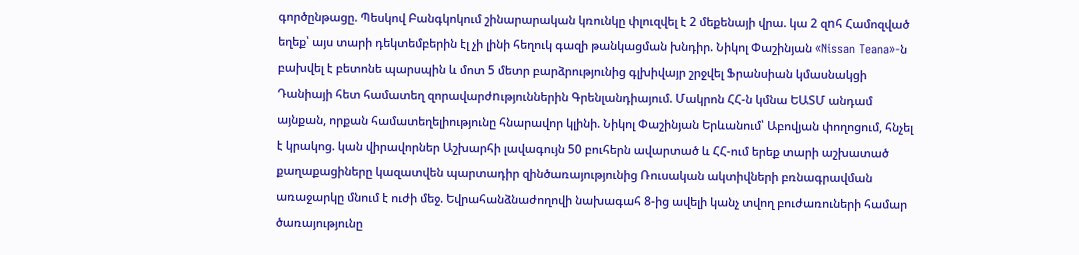գործընթացը. Պեսկով Բանգկոկում շինարարական կռունկը փլուզվել է 2 մեքենայի վրա. կա 2 զnհ Համոզված եղեք՝ այս տարի դեկտեմբերին էլ չի լինի հեղուկ գազի թանկացման խնդիր. Նիկոլ Փաշինյան «Nissan Teana»-ն բախվել է բետոնե պարսպին և մոտ 5 մետր բարձրությունից գլխիվայր շրջվել Ֆրանսիան կմասնակցի Դանիայի հետ համատեղ զորավարժnւթյուններին Գրենլանդիայում. Մակրոն ՀՀ-ն կմնա ԵԱՏՄ անդամ այնքան, որքան համատեղելիությունը հնարավոր կլինի. Նիկոլ Փաշինյան Երևանում՝ Աբովյան փողոցում, հնչել է կրակոց. կան վիրավորներ Աշխարհի լավագույն 50 բուհերն ավարտած և ՀՀ-ում երեք տարի աշխատած քաղաքացիները կազատվեն պարտադիր զինծառայությունից Ռուսական ակտիվների բռնագրավման առաջարկը մնում է ուժի մեջ. Եվրահանձնաժողովի նախագահ 8-ից ավելի կանչ տվող բուժառուների համար ծառայությունը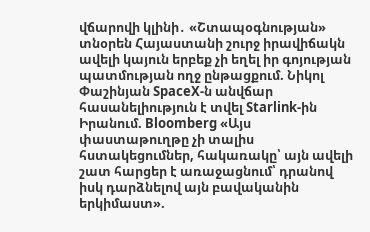վճարովի կլինի․ «Շտապօգնության» տնօրեն Հայաստանի շուրջ իրավիճակն ավելի կայուն երբեք չի եղել իր գոյության պատմության ողջ ընթացքում. Նիկոլ Փաշինյան SpaceX-ն անվճար հասանելիություն է տվել Starlink-ին Իրանում. Bloomberg «Այս փաստաթուղթը չի տալիս հստակեցումներ, հակառակը՝ այն ավելի շատ հարցեր է առաջացնում՝ դրանով իսկ դարձնելով այն բավականին երկիմաստ».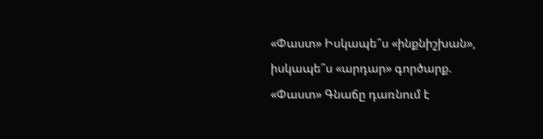«Փաստ» Իսկապե՞ս «ինքնիշխան», իսկապե՞ս «արդար» գործարք. «Փաստ» Գնաճը դառնում է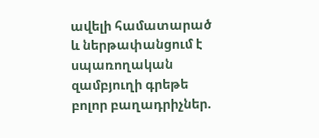ավելի համատարած և ներթափանցում է սպառողական զամբյուղի գրեթե բոլոր բաղադրիչներ.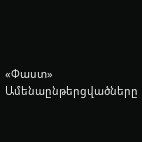«Փաստ»
Ամենաընթերցվածները